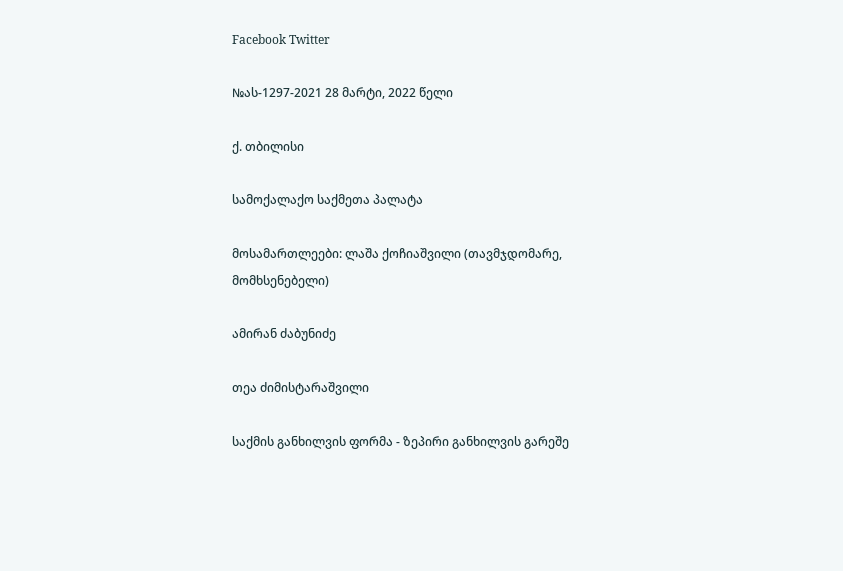Facebook Twitter

№ას-1297-2021 28 მარტი, 2022 წელი

ქ. თბილისი

სამოქალაქო საქმეთა პალატა

მოსამართლეები: ლაშა ქოჩიაშვილი (თავმჯდომარე, მომხსენებელი)

ამირან ძაბუნიძე

თეა ძიმისტარაშვილი

საქმის განხილვის ფორმა - ზეპირი განხილვის გარეშე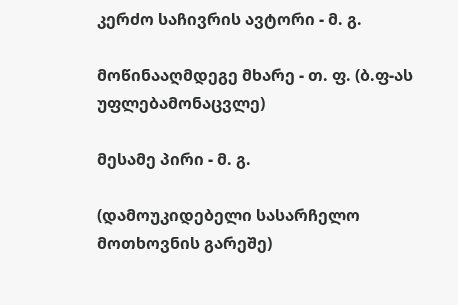კერძო საჩივრის ავტორი - მ. გ.

მოწინააღმდეგე მხარე - თ. ფ. (ბ.ფ-ას უფლებამონაცვლე)

მესამე პირი - მ. გ.

(დამოუკიდებელი სასარჩელო მოთხოვნის გარეშე)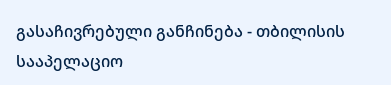გასაჩივრებული განჩინება - თბილისის სააპელაციო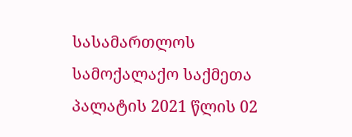სასამართლოს სამოქალაქო საქმეთა პალატის 2021 წლის 02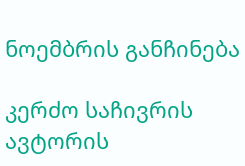ნოემბრის განჩინება

კერძო საჩივრის ავტორის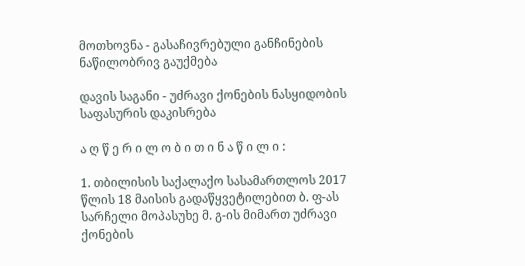მოთხოვნა - გასაჩივრებული განჩინების ნაწილობრივ გაუქმება

დავის საგანი - უძრავი ქონების ნასყიდობის საფასურის დაკისრება

ა ღ წ ე რ ი ლ ო ბ ი თ ი ნ ა წ ი ლ ი :

1. თბილისის საქალაქო სასამართლოს 2017 წლის 18 მაისის გადაწყვეტილებით ბ. ფ-ას სარჩელი მოპასუხე მ. გ-ის მიმართ უძრავი ქონების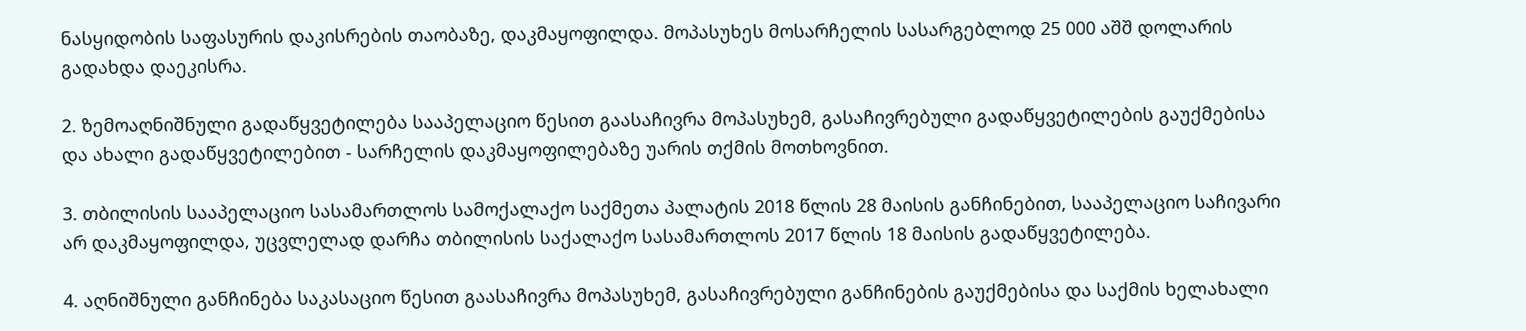ნასყიდობის საფასურის დაკისრების თაობაზე, დაკმაყოფილდა. მოპასუხეს მოსარჩელის სასარგებლოდ 25 000 აშშ დოლარის გადახდა დაეკისრა.

2. ზემოაღნიშნული გადაწყვეტილება სააპელაციო წესით გაასაჩივრა მოპასუხემ, გასაჩივრებული გადაწყვეტილების გაუქმებისა და ახალი გადაწყვეტილებით - სარჩელის დაკმაყოფილებაზე უარის თქმის მოთხოვნით.

3. თბილისის სააპელაციო სასამართლოს სამოქალაქო საქმეთა პალატის 2018 წლის 28 მაისის განჩინებით, სააპელაციო საჩივარი არ დაკმაყოფილდა, უცვლელად დარჩა თბილისის საქალაქო სასამართლოს 2017 წლის 18 მაისის გადაწყვეტილება.

4. აღნიშნული განჩინება საკასაციო წესით გაასაჩივრა მოპასუხემ, გასაჩივრებული განჩინების გაუქმებისა და საქმის ხელახალი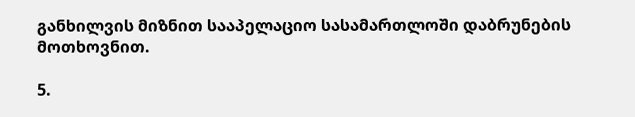განხილვის მიზნით სააპელაციო სასამართლოში დაბრუნების მოთხოვნით.

5.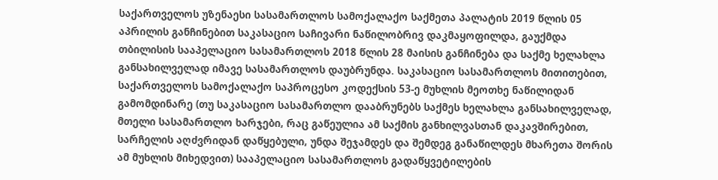საქართველოს უზენაესი სასამართლოს სამოქალაქო საქმეთა პალატის 2019 წლის 05 აპრილის განჩინებით საკასაციო საჩივარი ნაწილობრივ დაკმაყოფილდა, გაუქმდა თბილისის სააპელაციო სასამართლოს 2018 წლის 28 მაისის განჩინება და საქმე ხელახლა განსახილველად იმავე სასამართლოს დაუბრუნდა. საკასაციო სასამართლოს მითითებით, საქართველოს სამოქალაქო საპროცესო კოდექსის 53-ე მუხლის მეოთხე ნაწილიდან გამომდინარე (თუ საკასაციო სასამართლო დააბრუნებს საქმეს ხელახლა განსახილველად, მთელი სასამართლო ხარჯები, რაც გაწეულია ამ საქმის განხილვასთან დაკავშირებით, სარჩელის აღძვრიდან დაწყებული, უნდა შეჯამდეს და შემდეგ განაწილდეს მხარეთა შორის ამ მუხლის მიხედვით) სააპელაციო სასამართლოს გადაწყვეტილების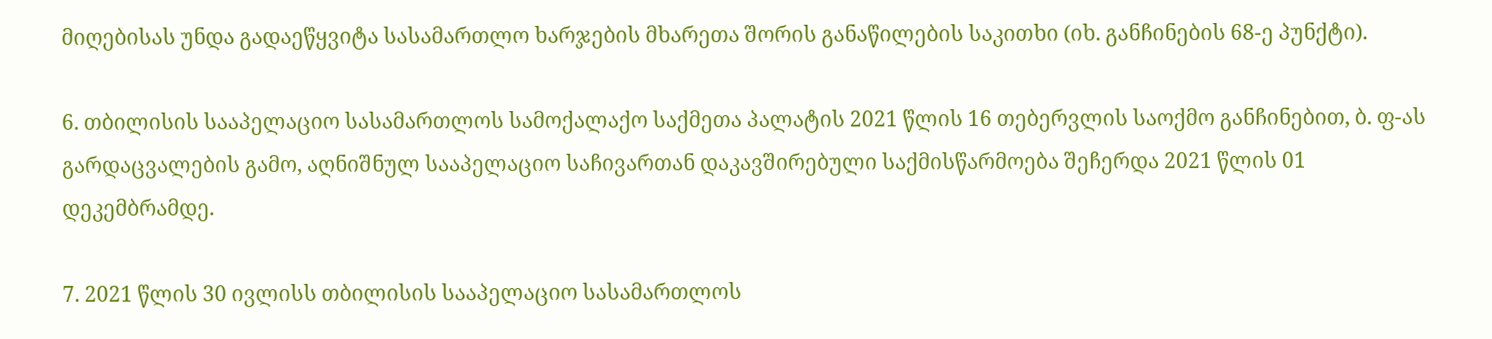მიღებისას უნდა გადაეწყვიტა სასამართლო ხარჯების მხარეთა შორის განაწილების საკითხი (იხ. განჩინების 68-ე პუნქტი).

6. თბილისის სააპელაციო სასამართლოს სამოქალაქო საქმეთა პალატის 2021 წლის 16 თებერვლის საოქმო განჩინებით, ბ. ფ-ას გარდაცვალების გამო, აღნიშნულ სააპელაციო საჩივართან დაკავშირებული საქმისწარმოება შეჩერდა 2021 წლის 01 დეკემბრამდე.

7. 2021 წლის 30 ივლისს თბილისის სააპელაციო სასამართლოს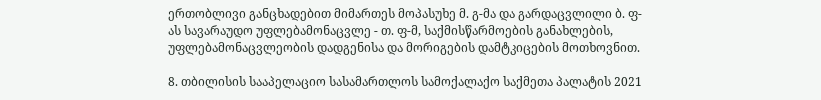ერთობლივი განცხადებით მიმართეს მოპასუხე მ. გ-მა და გარდაცვლილი ბ. ფ-ას სავარაუდო უფლებამონაცვლე - თ. ფ-მ, საქმისწარმოების განახლების, უფლებამონაცვლეობის დადგენისა და მორიგების დამტკიცების მოთხოვნით.

8. თბილისის სააპელაციო სასამართლოს სამოქალაქო საქმეთა პალატის 2021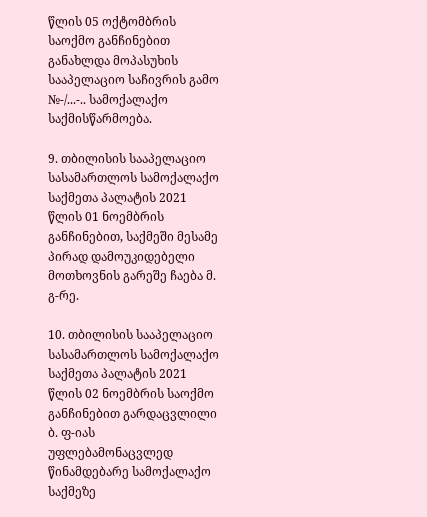წლის 05 ოქტომბრის საოქმო განჩინებით განახლდა მოპასუხის სააპელაციო საჩივრის გამო №-/...-.. სამოქალაქო საქმისწარმოება.

9. თბილისის სააპელაციო სასამართლოს სამოქალაქო საქმეთა პალატის 2021 წლის 01 ნოემბრის განჩინებით, საქმეში მესამე პირად დამოუკიდებელი მოთხოვნის გარეშე ჩაება მ. გ-რე.

10. თბილისის სააპელაციო სასამართლოს სამოქალაქო საქმეთა პალატის 2021 წლის 02 ნოემბრის საოქმო განჩინებით გარდაცვლილი ბ. ფ-იას უფლებამონაცვლედ წინამდებარე სამოქალაქო საქმეზე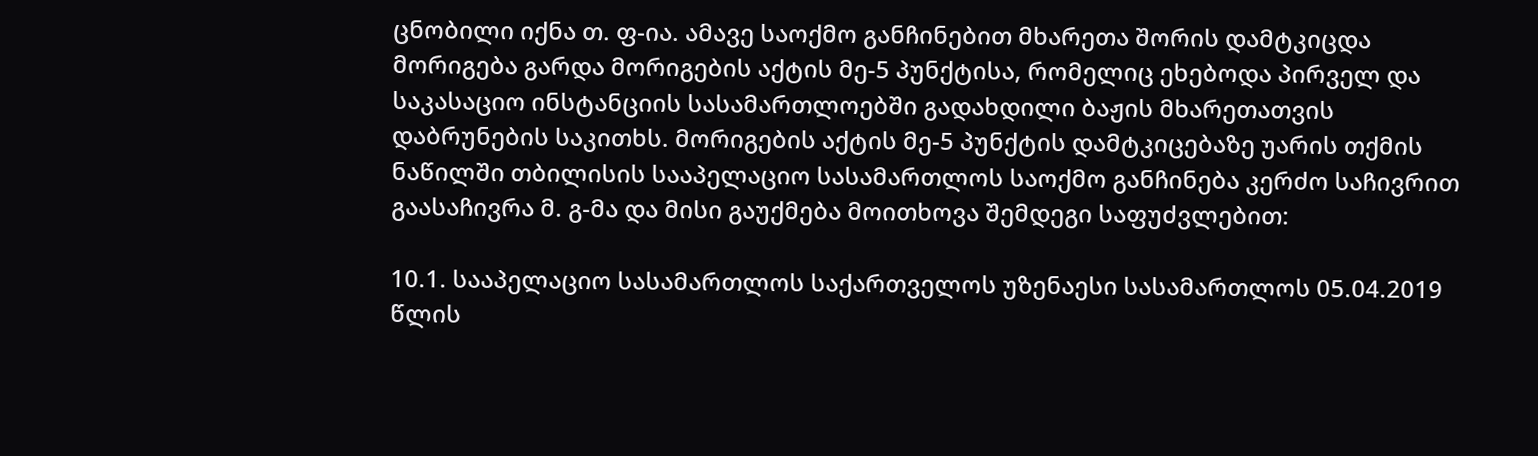ცნობილი იქნა თ. ფ-ია. ამავე საოქმო განჩინებით მხარეთა შორის დამტკიცდა მორიგება გარდა მორიგების აქტის მე-5 პუნქტისა, რომელიც ეხებოდა პირველ და საკასაციო ინსტანციის სასამართლოებში გადახდილი ბაჟის მხარეთათვის დაბრუნების საკითხს. მორიგების აქტის მე-5 პუნქტის დამტკიცებაზე უარის თქმის ნაწილში თბილისის სააპელაციო სასამართლოს საოქმო განჩინება კერძო საჩივრით გაასაჩივრა მ. გ-მა და მისი გაუქმება მოითხოვა შემდეგი საფუძვლებით:

10.1. სააპელაციო სასამართლოს საქართველოს უზენაესი სასამართლოს 05.04.2019 წლის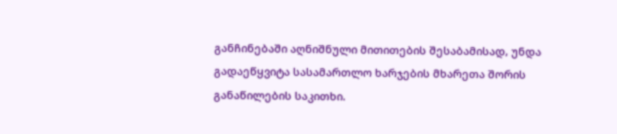განჩინებაში აღნიშნული მითითების შესაბამისად, უნდა გადაეწყვიტა სასამართლო ხარჯების მხარეთა შორის განაწილების საკითხი.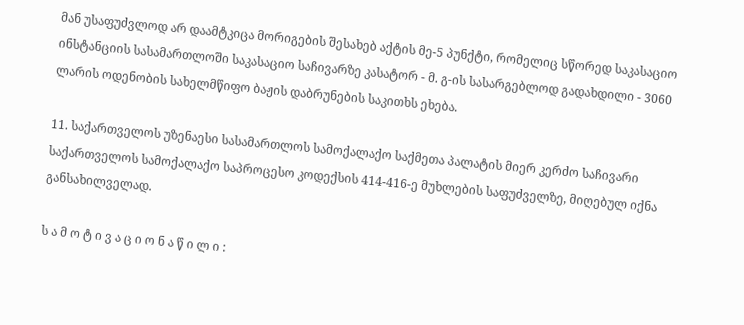მან უსაფუძვლოდ არ დაამტკიცა მორიგების შესახებ აქტის მე-5 პუნქტი, რომელიც სწორედ საკასაციო ინსტანციის სასამართლოში საკასაციო საჩივარზე კასატორ - მ. გ-ის სასარგებლოდ გადახდილი - 3060 ლარის ოდენობის სახელმწიფო ბაჟის დაბრუნების საკითხს ეხება.

11. საქართველოს უზენაესი სასამართლოს სამოქალაქო საქმეთა პალატის მიერ კერძო საჩივარი საქართველოს სამოქალაქო საპროცესო კოდექსის 414-416-ე მუხლების საფუძველზე, მიღებულ იქნა განსახილველად.

ს ა მ ო ტ ი ვ ა ც ი ო ნ ა წ ი ლ ი :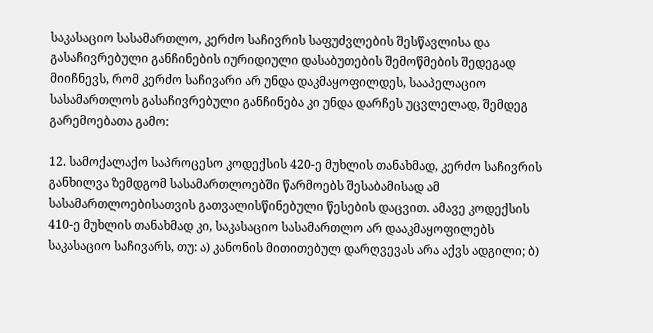საკასაციო სასამართლო, კერძო საჩივრის საფუძვლების შესწავლისა და გასაჩივრებული განჩინების იურიდიული დასაბუთების შემოწმების შედეგად მიიჩნევს, რომ კერძო საჩივარი არ უნდა დაკმაყოფილდეს, სააპელაციო სასამართლოს გასაჩივრებული განჩინება კი უნდა დარჩეს უცვლელად, შემდეგ გარემოებათა გამო:

12. სამოქალაქო საპროცესო კოდექსის 420-ე მუხლის თანახმად, კერძო საჩივრის განხილვა ზემდგომ სასამართლოებში წარმოებს შესაბამისად ამ სასამართლოებისათვის გათვალისწინებული წესების დაცვით. ამავე კოდექსის 410-ე მუხლის თანახმად კი, საკასაციო სასამართლო არ დააკმაყოფილებს საკასაციო საჩივარს, თუ: ა) კანონის მითითებულ დარღვევას არა აქვს ადგილი; ბ)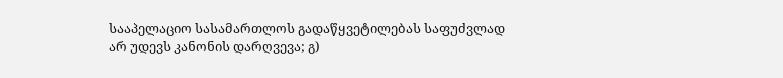სააპელაციო სასამართლოს გადაწყვეტილებას საფუძვლად არ უდევს კანონის დარღვევა; გ)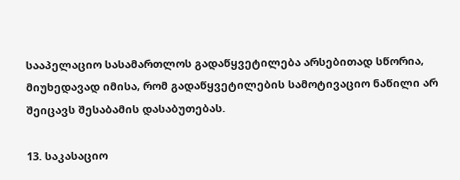სააპელაციო სასამართლოს გადაწყვეტილება არსებითად სწორია, მიუხედავად იმისა, რომ გადაწყვეტილების სამოტივაციო ნაწილი არ შეიცავს შესაბამის დასაბუთებას.

13. საკასაციო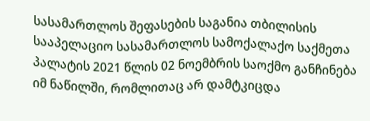სასამართლოს შეფასების საგანია თბილისის სააპელაციო სასამართლოს სამოქალაქო საქმეთა პალატის 2021 წლის 02 ნოემბრის საოქმო განჩინება იმ ნაწილში, რომლითაც არ დამტკიცდა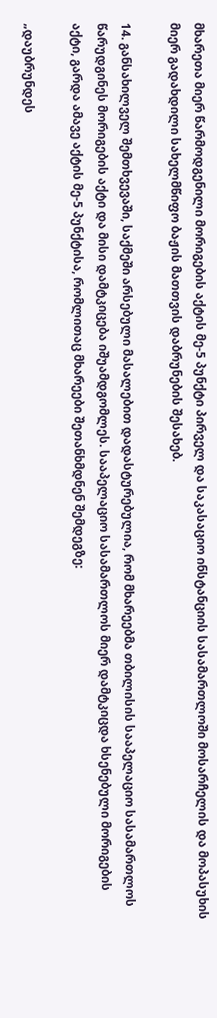მხარეთა მიერ წარმოდგენილი მორიგების აქტის მე-5 პუნქტი პირველ და საკასაციო ინსტანციის სასამართლოში მოსარჩელის და მოპასუხის მიერ გადახდილი სახელმწიფო ბაჟის მათთვის დაბრუნების შესახებ.

14. განსახილველ შემთხვევაში, საქმეში არსებული მასალებით დადასტურებულია, რომ მხარეებმა თბილისის სააპელაციო სასამართლოს წარუდგინეს მორიგების აქტი და მისი დამტკიცება იშუამდგომლეს. სააპელაციო სასამართლოს მიერ დამტკიცდა ხსენებული მორიგების აქტი, გარდა ამავე აქტის მე-5 პუნქტისა, რომლითაც მხარეები შეთანხმდნენ შემდეგზე:

„დაუბრუნდეს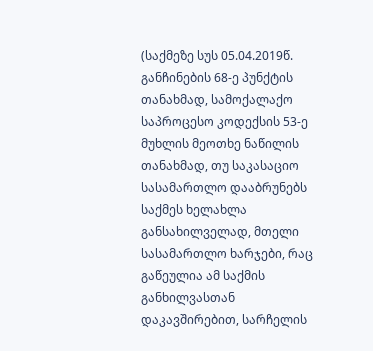(საქმეზე სუს 05.04.2019წ. განჩინების 68-ე პუნქტის თანახმად, სამოქალაქო საპროცესო კოდექსის 53-ე მუხლის მეოთხე ნაწილის თანახმად, თუ საკასაციო სასამართლო დააბრუნებს საქმეს ხელახლა განსახილველად, მთელი სასამართლო ხარჯები, რაც გაწეულია ამ საქმის განხილვასთან დაკავშირებით, სარჩელის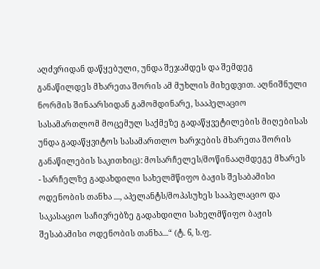აღძვრიდან დაწყებული, უნდა შეჯამდეს და შემდეგ განაწილდეს მხარეთა შორის ამ მუხლის მიხედვით. აღნიშნული ნორმის შინაარსიდან გამომდინარე, სააპელაციო სასამართლომ მოცემულ საქმეზე გადაწყვეტილების მიღებისას უნდა გადაწყვიტოს სასამართლო ხარჯების მხარეთა შორის განაწილების საკითხიც): მოსარჩელეს/მოწინააღმდეგე მხარეს - სარჩელზე გადახდილი სახელმწიფო ბაჟის შესაბამისი ოდენობის თანხა ..., აპელანტს/მოპასუხეს სააპელაციო და საკასაციო საჩივრებზე გადახდილი სახელმწიფო ბაჟის შესაბამისი ოდენობის თანხა...“ (ტ. 6, ს.ფ.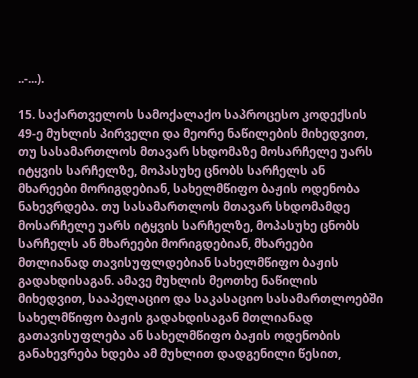..-...).

15. საქართველოს სამოქალაქო საპროცესო კოდექსის 49-ე მუხლის პირველი და მეორე ნაწილების მიხედვით, თუ სასამართლოს მთავარ სხდომაზე მოსარჩელე უარს იტყვის სარჩელზე, მოპასუხე ცნობს სარჩელს ან მხარეები მორიგდებიან, სახელმწიფო ბაჟის ოდენობა ნახევრდება. თუ სასამართლოს მთავარ სხდომამდე მოსარჩელე უარს იტყვის სარჩელზე, მოპასუხე ცნობს სარჩელს ან მხარეები მორიგდებიან, მხარეები მთლიანად თავისუფლდებიან სახელმწიფო ბაჟის გადახდისაგან. ამავე მუხლის მეოთხე ნაწილის მიხედვით, სააპელაციო და საკასაციო სასამართლოებში სახელმწიფო ბაჟის გადახდისაგან მთლიანად გათავისუფლება ან სახელმწიფო ბაჟის ოდენობის განახევრება ხდება ამ მუხლით დადგენილი წესით,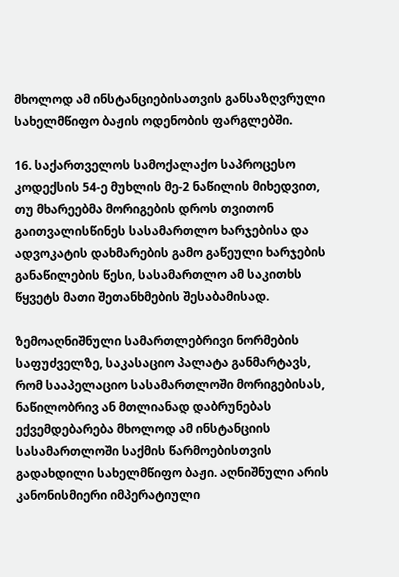მხოლოდ ამ ინსტანციებისათვის განსაზღვრული სახელმწიფო ბაჟის ოდენობის ფარგლებში.

16. საქართველოს სამოქალაქო საპროცესო კოდექსის 54-ე მუხლის მე-2 ნაწილის მიხედვით, თუ მხარეებმა მორიგების დროს თვითონ გაითვალისწინეს სასამართლო ხარჯებისა და ადვოკატის დახმარების გამო გაწეული ხარჯების განაწილების წესი, სასამართლო ამ საკითხს წყვეტს მათი შეთანხმების შესაბამისად.

ზემოაღნიშნული სამართლებრივი ნორმების საფუძველზე, საკასაციო პალატა განმარტავს, რომ სააპელაციო სასამართლოში მორიგებისას, ნაწილობრივ ან მთლიანად დაბრუნებას ექვემდებარება მხოლოდ ამ ინსტანციის სასამართლოში საქმის წარმოებისთვის გადახდილი სახელმწიფო ბაჟი. აღნიშნული არის კანონისმიერი იმპერატიული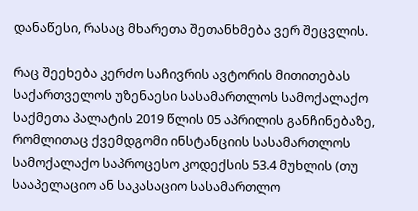დანაწესი, რასაც მხარეთა შეთანხმება ვერ შეცვლის.

რაც შეეხება კერძო საჩივრის ავტორის მითითებას საქართველოს უზენაესი სასამართლოს სამოქალაქო საქმეთა პალატის 2019 წლის 05 აპრილის განჩინებაზე, რომლითაც ქვემდგომი ინსტანციის სასამართლოს სამოქალაქო საპროცესო კოდექსის 53.4 მუხლის (თუ სააპელაციო ან საკასაციო სასამართლო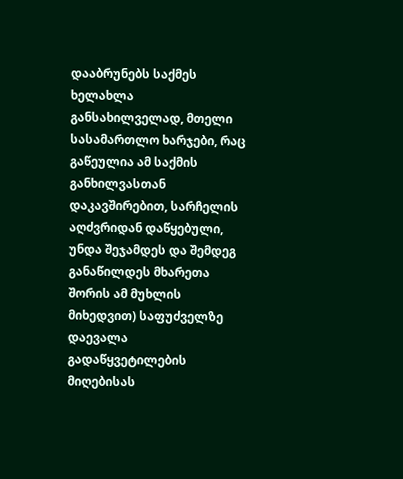დააბრუნებს საქმეს ხელახლა განსახილველად, მთელი სასამართლო ხარჯები, რაც გაწეულია ამ საქმის განხილვასთან დაკავშირებით, სარჩელის აღძვრიდან დაწყებული, უნდა შეჯამდეს და შემდეგ განაწილდეს მხარეთა შორის ამ მუხლის მიხედვით) საფუძველზე დაევალა გადაწყვეტილების მიღებისას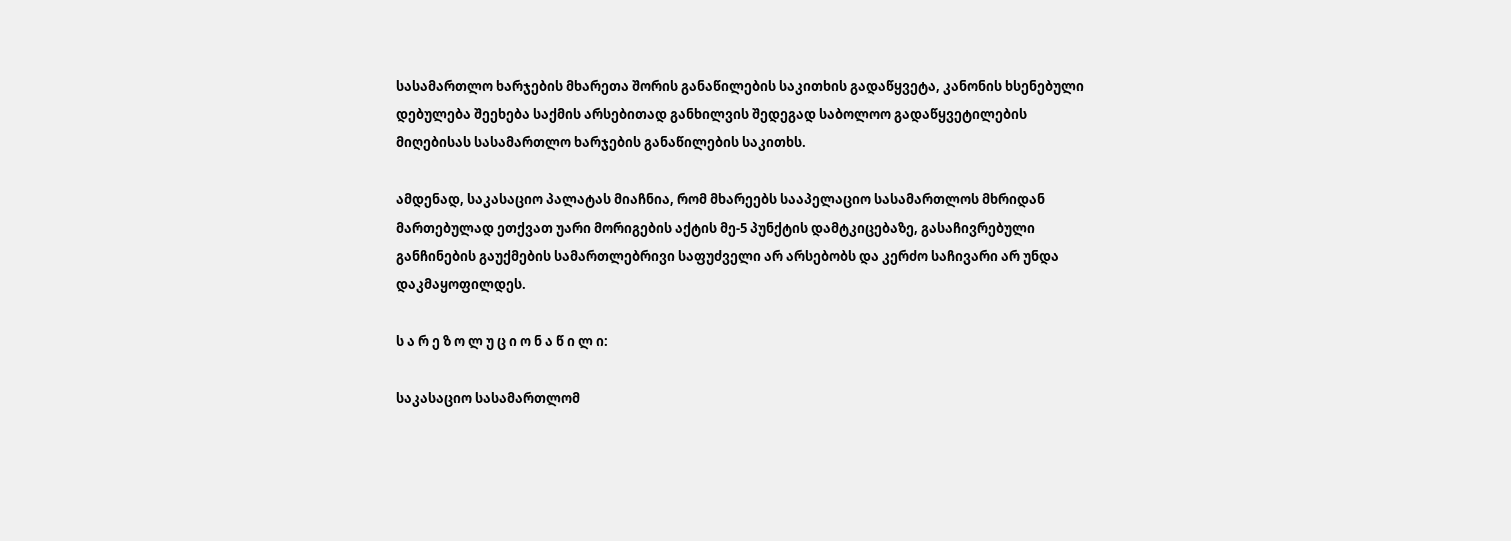სასამართლო ხარჯების მხარეთა შორის განაწილების საკითხის გადაწყვეტა, კანონის ხსენებული დებულება შეეხება საქმის არსებითად განხილვის შედეგად საბოლოო გადაწყვეტილების მიღებისას სასამართლო ხარჯების განაწილების საკითხს.

ამდენად, საკასაციო პალატას მიაჩნია, რომ მხარეებს სააპელაციო სასამართლოს მხრიდან მართებულად ეთქვათ უარი მორიგების აქტის მე-5 პუნქტის დამტკიცებაზე, გასაჩივრებული განჩინების გაუქმების სამართლებრივი საფუძველი არ არსებობს და კერძო საჩივარი არ უნდა დაკმაყოფილდეს.

ს ა რ ე ზ ო ლ უ ც ი ო ნ ა წ ი ლ ი:

საკასაციო სასამართლომ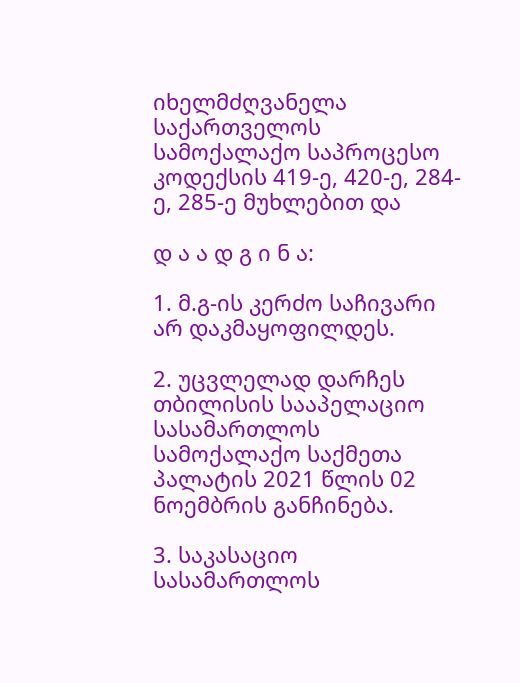იხელმძღვანელა საქართველოს სამოქალაქო საპროცესო კოდექსის 419-ე, 420-ე, 284-ე, 285-ე მუხლებით და

დ ა ა დ გ ი ნ ა:

1. მ.გ-ის კერძო საჩივარი არ დაკმაყოფილდეს.

2. უცვლელად დარჩეს თბილისის სააპელაციო სასამართლოს სამოქალაქო საქმეთა პალატის 2021 წლის 02 ნოემბრის განჩინება.

3. საკასაციო სასამართლოს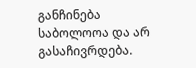განჩინება საბოლოოა და არ გასაჩივრდება.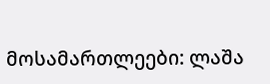მოსამართლეები: ლაშა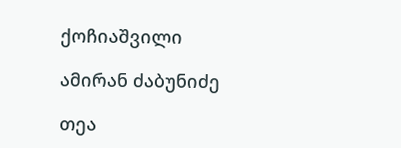ქოჩიაშვილი

ამირან ძაბუნიძე

თეა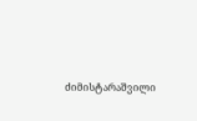ძიმისტარაშვილი